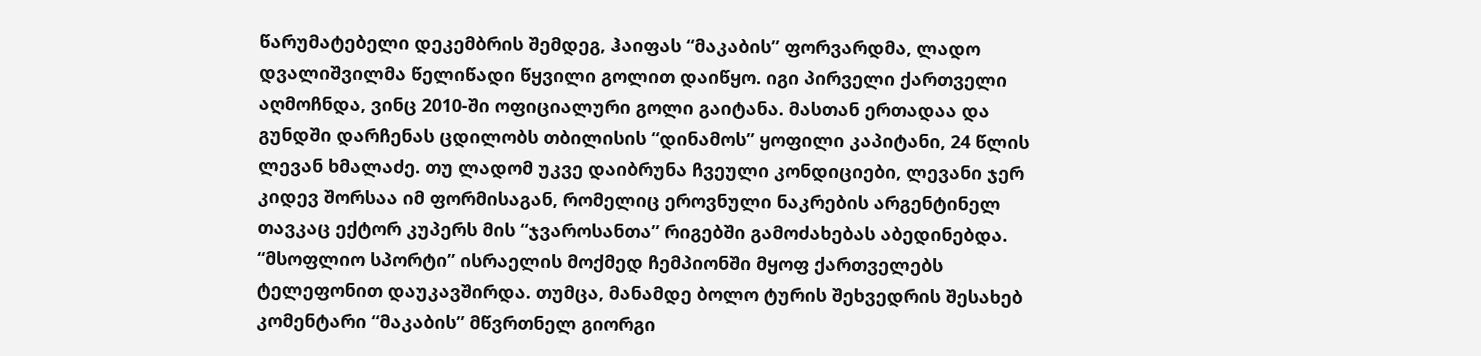წარუმატებელი დეკემბრის შემდეგ, ჰაიფას “მაკაბის” ფორვარდმა, ლადო დვალიშვილმა წელიწადი წყვილი გოლით დაიწყო. იგი პირველი ქართველი აღმოჩნდა, ვინც 2010-ში ოფიციალური გოლი გაიტანა. მასთან ერთადაა და გუნდში დარჩენას ცდილობს თბილისის “დინამოს” ყოფილი კაპიტანი, 24 წლის ლევან ხმალაძე. თუ ლადომ უკვე დაიბრუნა ჩვეული კონდიციები, ლევანი ჯერ კიდევ შორსაა იმ ფორმისაგან, რომელიც ეროვნული ნაკრების არგენტინელ თავკაც ექტორ კუპერს მის “ჯვაროსანთა” რიგებში გამოძახებას აბედინებდა.
“მსოფლიო სპორტი” ისრაელის მოქმედ ჩემპიონში მყოფ ქართველებს ტელეფონით დაუკავშირდა. თუმცა, მანამდე ბოლო ტურის შეხვედრის შესახებ კომენტარი “მაკაბის” მწვრთნელ გიორგი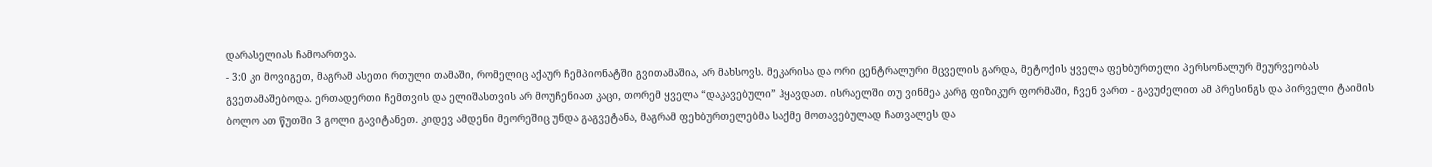დარასელიას ჩამოართვა.
- 3:0 კი მოვიგეთ, მაგრამ ასეთი რთული თამაში, რომელიც აქაურ ჩემპიონატში გვითამაშია, არ მახსოვს. მეკარისა და ორი ცენტრალური მცველის გარდა, მეტოქის ყველა ფეხბურთელი პერსონალურ მეურვეობას გვეთამაშებოდა. ერთადერთი ჩემთვის და ელიშასთვის არ მოუჩენიათ კაცი, თორემ ყველა “დაკავებული” ჰყავდათ. ისრაელში თუ ვინმეა კარგ ფიზიკურ ფორმაში, ჩვენ ვართ - გავუძელით ამ პრესინგს და პირველი ტაიმის ბოლო ათ წუთში 3 გოლი გავიტანეთ. კიდევ ამდენი მეორეშიც უნდა გაგვეტანა, მაგრამ ფეხბურთელებმა საქმე მოთავებულად ჩათვალეს და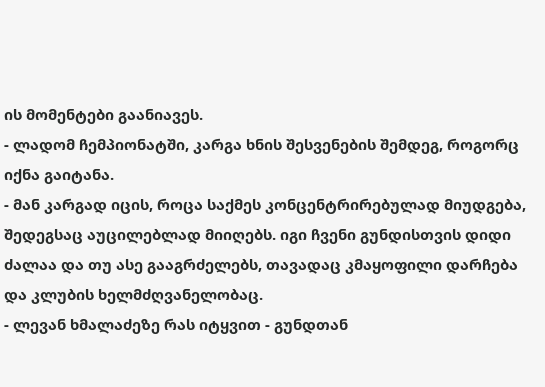ის მომენტები გაანიავეს.
- ლადომ ჩემპიონატში, კარგა ხნის შესვენების შემდეგ, როგორც იქნა გაიტანა.
- მან კარგად იცის, როცა საქმეს კონცენტრირებულად მიუდგება, შედეგსაც აუცილებლად მიიღებს. იგი ჩვენი გუნდისთვის დიდი ძალაა და თუ ასე გააგრძელებს, თავადაც კმაყოფილი დარჩება და კლუბის ხელმძღვანელობაც.
- ლევან ხმალაძეზე რას იტყვით - გუნდთან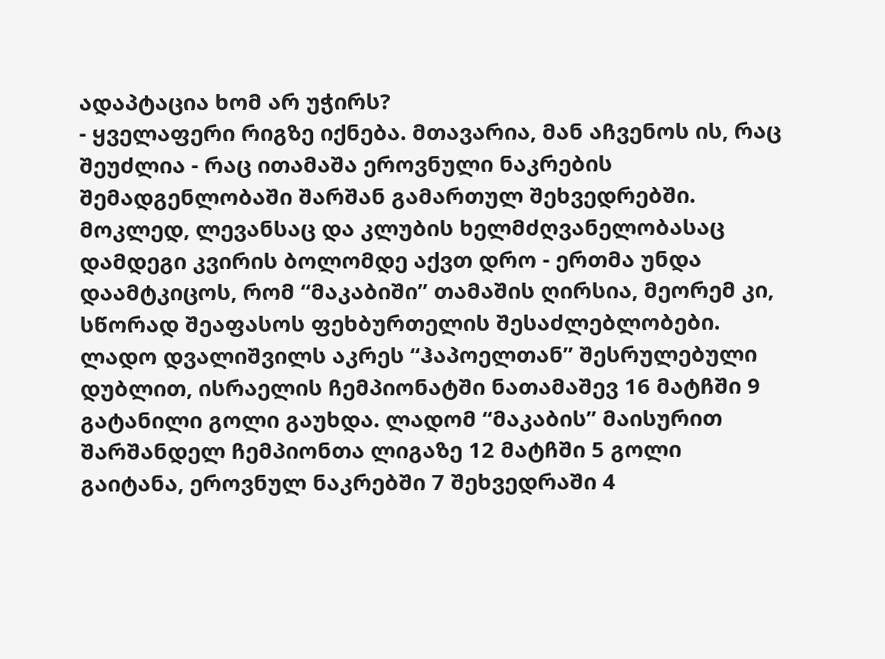ადაპტაცია ხომ არ უჭირს?
- ყველაფერი რიგზე იქნება. მთავარია, მან აჩვენოს ის, რაც შეუძლია - რაც ითამაშა ეროვნული ნაკრების შემადგენლობაში შარშან გამართულ შეხვედრებში. მოკლედ, ლევანსაც და კლუბის ხელმძღვანელობასაც დამდეგი კვირის ბოლომდე აქვთ დრო - ერთმა უნდა დაამტკიცოს, რომ “მაკაბიში” თამაშის ღირსია, მეორემ კი, სწორად შეაფასოს ფეხბურთელის შესაძლებლობები.
ლადო დვალიშვილს აკრეს “ჰაპოელთან” შესრულებული დუბლით, ისრაელის ჩემპიონატში ნათამაშევ 16 მატჩში 9 გატანილი გოლი გაუხდა. ლადომ “მაკაბის” მაისურით შარშანდელ ჩემპიონთა ლიგაზე 12 მატჩში 5 გოლი გაიტანა, ეროვნულ ნაკრებში 7 შეხვედრაში 4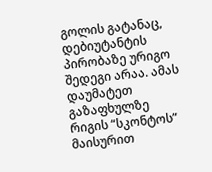გოლის გატანაც, დებიუტანტის პირობაზე ურიგო შედეგი არაა. ამას დაუმატეთ გაზაფხულზე რიგის “სკონტოს” მაისურით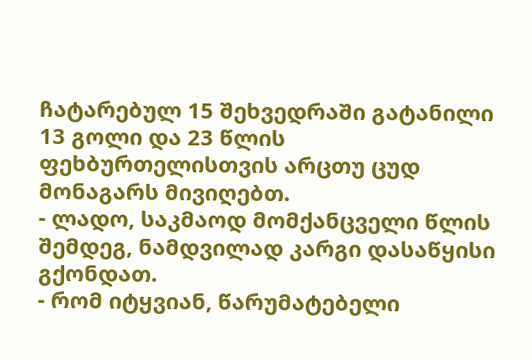ჩატარებულ 15 შეხვედრაში გატანილი 13 გოლი და 23 წლის ფეხბურთელისთვის არცთუ ცუდ მონაგარს მივიღებთ.
- ლადო, საკმაოდ მომქანცველი წლის შემდეგ, ნამდვილად კარგი დასაწყისი გქონდათ.
- რომ იტყვიან, წარუმატებელი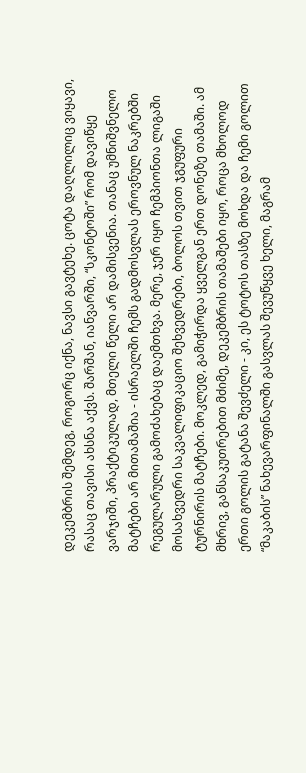დეკემბრის შემდეგ, როგორც იქნა, ნავსი გავტეხე. ცოტა დაღლილიც ვიყავი, რასაც თავისი ახსნა აქვს. შარშან, იანვარში, “სკონტოში” რომ დავიწყე ვარჯიში, პრაქტიკულად, მთელი წელი არ დამისვენია. თანაც უმნიშვნელო მატჩები არ მითამაშია - ისრაელში ჩემს გადმოსვლას ეროვნულ ნაკრებში რეგულარული გამოძახებაც დაემთხვა. მერე, ჯერ იყო ჩემპიონთა ლიგაში მოსახვედრი საკვალიფიკაციო შეხვედრები, ბოლოს თვით ჯგუფური ტურნირის მატჩები. მოკლედ, გამიჭირდა ყველგან ერთ დონეზე თამაში. ამ მხრივ, განსაკუთრებით მძიმე, დეკემბრის თამაშები იყო, როცა მხოლოდ ერთი გოლის გატანა შევძელი - კი, ეს ტოტოს თასზე მოხდა და ჩემი გოლით “მაკაბის” ნახევარფინალში გასვლას შევუწყვე ხელი, მაგრამ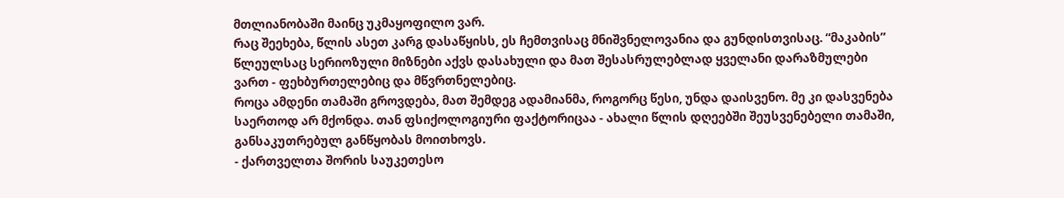მთლიანობაში მაინც უკმაყოფილო ვარ.
რაც შეეხება, წლის ასეთ კარგ დასაწყისს, ეს ჩემთვისაც მნიშვნელოვანია და გუნდისთვისაც. “მაკაბის” წლეულსაც სერიოზული მიზნები აქვს დასახული და მათ შესასრულებლად ყველანი დარაზმულები ვართ - ფეხბურთელებიც და მწვრთნელებიც.
როცა ამდენი თამაში გროვდება, მათ შემდეგ ადამიანმა, როგორც წესი, უნდა დაისვენო. მე კი დასვენება საერთოდ არ მქონდა. თან ფსიქოლოგიური ფაქტორიცაა - ახალი წლის დღეებში შეუსვენებელი თამაში, განსაკუთრებულ განწყობას მოითხოვს.
- ქართველთა შორის საუკეთესო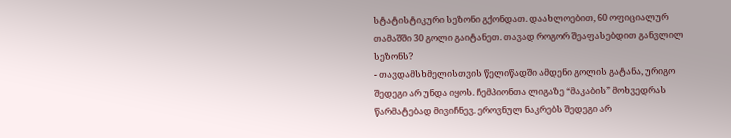სტატისტიკური სეზონი გქონდათ. დაახლოებით, 60 ოფიციალურ თამაშში 30 გოლი გაიტანეთ. თავად როგორ შეაფასებდით განვლილ სეზონს?
- თავდამსხმელისთვის წელიწადში ამდენი გოლის გატანა, ურიგო შედეგი არ უნდა იყოს. ჩემპიონთა ლიგაზე “მაკაბის” მოხვედრას წარმატებად მივიჩნევ. ეროვნულ ნაკრებს შედეგი არ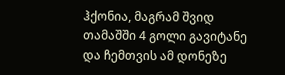ჰქონია, მაგრამ შვიდ თამაშში 4 გოლი გავიტანე და ჩემთვის ამ დონეზე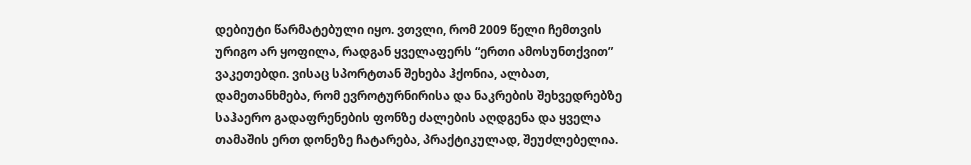დებიუტი წარმატებული იყო. ვთვლი, რომ 2009 წელი ჩემთვის ურიგო არ ყოფილა, რადგან ყველაფერს “ერთი ამოსუნთქვით” ვაკეთებდი. ვისაც სპორტთან შეხება ჰქონია, ალბათ, დამეთანხმება, რომ ევროტურნირისა და ნაკრების შეხვედრებზე საჰაერო გადაფრენების ფონზე ძალების აღდგენა და ყველა თამაშის ერთ დონეზე ჩატარება, პრაქტიკულად, შეუძლებელია.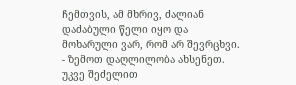ჩემთვის, ამ მხრივ, ძალიან დაძაბული წელი იყო და მოხარული ვარ, რომ არ შევრცხვი.
- ზემოთ დაღლილობა ახსენეთ. უკვე შეძელით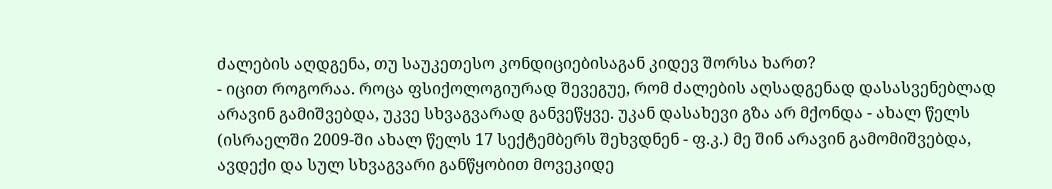ძალების აღდგენა, თუ საუკეთესო კონდიციებისაგან კიდევ შორსა ხართ?
- იცით როგორაა. როცა ფსიქოლოგიურად შევეგუე, რომ ძალების აღსადგენად დასასვენებლად არავინ გამიშვებდა, უკვე სხვაგვარად განვეწყვე. უკან დასახევი გზა არ მქონდა - ახალ წელს (ისრაელში 2009-ში ახალ წელს 17 სექტემბერს შეხვდნენ - ფ.კ.) მე შინ არავინ გამომიშვებდა, ავდექი და სულ სხვაგვარი განწყობით მოვეკიდე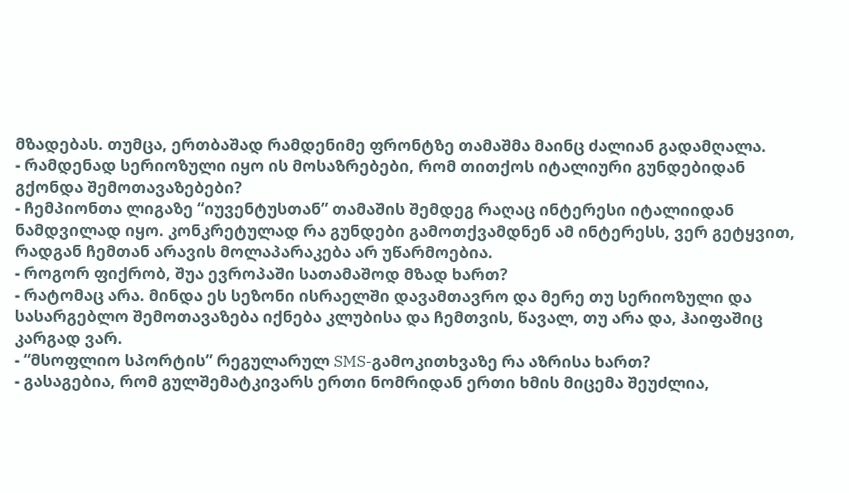მზადებას. თუმცა, ერთბაშად რამდენიმე ფრონტზე თამაშმა მაინც ძალიან გადამღალა.
- რამდენად სერიოზული იყო ის მოსაზრებები, რომ თითქოს იტალიური გუნდებიდან გქონდა შემოთავაზებები?
- ჩემპიონთა ლიგაზე “იუვენტუსთან” თამაშის შემდეგ რაღაც ინტერესი იტალიიდან ნამდვილად იყო. კონკრეტულად რა გუნდები გამოთქვამდნენ ამ ინტერესს, ვერ გეტყვით, რადგან ჩემთან არავის მოლაპარაკება არ უწარმოებია.
- როგორ ფიქრობ, შუა ევროპაში სათამაშოდ მზად ხართ?
- რატომაც არა. მინდა ეს სეზონი ისრაელში დავამთავრო და მერე თუ სერიოზული და სასარგებლო შემოთავაზება იქნება კლუბისა და ჩემთვის, წავალ, თუ არა და, ჰაიფაშიც კარგად ვარ.
- “მსოფლიო სპორტის” რეგულარულ SMS-გამოკითხვაზე რა აზრისა ხართ?
- გასაგებია, რომ გულშემატკივარს ერთი ნომრიდან ერთი ხმის მიცემა შეუძლია,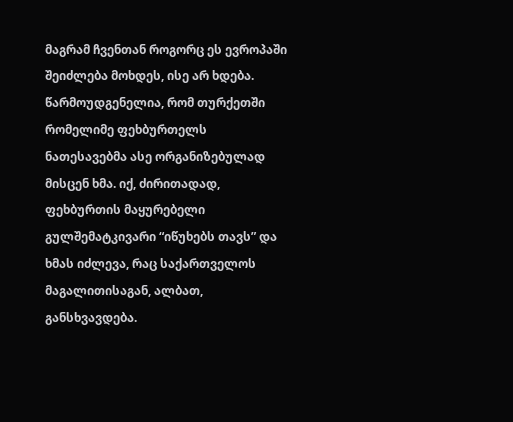მაგრამ ჩვენთან როგორც ეს ევროპაში შეიძლება მოხდეს, ისე არ ხდება. წარმოუდგენელია, რომ თურქეთში რომელიმე ფეხბურთელს ნათესავებმა ასე ორგანიზებულად მისცენ ხმა. იქ, ძირითადად, ფეხბურთის მაყურებელი გულშემატკივარი “იწუხებს თავს” და ხმას იძლევა, რაც საქართველოს მაგალითისაგან, ალბათ, განსხვავდება.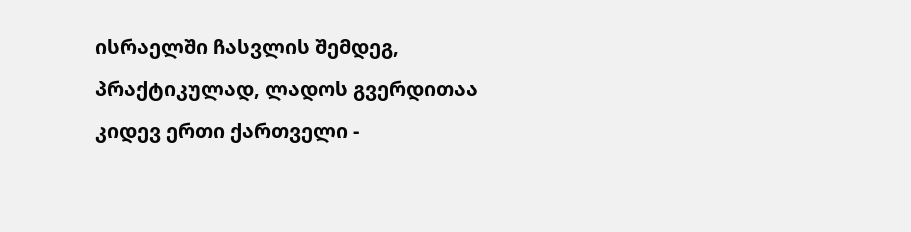ისრაელში ჩასვლის შემდეგ, პრაქტიკულად, ლადოს გვერდითაა კიდევ ერთი ქართველი -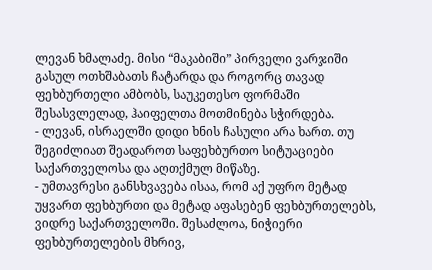ლევან ხმალაძე. მისი “მაკაბიში” პირველი ვარჯიში გასულ ოთხშაბათს ჩატარდა და როგორც თავად ფეხბურთელი ამბობს, საუკეთესო ფორმაში შესასვლელად, ჰაიფელთა მოთმინება სჭირდება.
- ლევან, ისრაელში დიდი ხნის ჩასული არა ხართ. თუ შეგიძლიათ შეადაროთ საფეხბურთო სიტუაციები საქართველოსა და აღთქმულ მიწაზე.
- უმთავრესი განსხვავება ისაა, რომ აქ უფრო მეტად უყვართ ფეხბურთი და მეტად აფასებენ ფეხბურთელებს, ვიდრე საქართველოში. შესაძლოა, ნიჭიერი ფეხბურთელების მხრივ,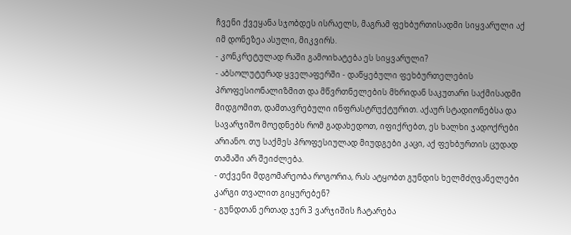ჩვენი ქვეყანა სჯობდეს ისრაელს, მაგრამ ფეხბურთისადმი სიყვარული აქ იმ დონეზეა ასული, მიკვირს.
- კონკრეტულად რაში გამოიხატება ეს სიყვარული?
- აბსოლუტურად ყველაფერში - დაწყებული ფეხბურთელების პროფესიონალიზმით და მწვრთნელების მხრიდან საკუთარი საქმისადმი მიდგომით, დამთავრებული ინფრასტრუქტურით. აქაურ სტადიონებსა და სავარჯიშო მოედნებს რომ გადახედოთ, იფიქრებთ, ეს ხალხი ჯადოქრები არიანო. თუ საქმეს პროფესიულად მიუდგები კაცი, აქ ფეხბურთის ცუდად თამაში არ შეიძლება.
- თქვენი მდგომარეობა როგორია, რას ატყობთ გუნდის ხელმძღვანელები კარგი თვალით გიყურებენ?
- გუნდთან ერთად ჯერ 3 ვარჯიშის ჩატარება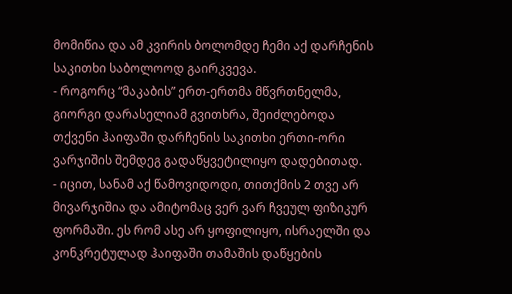მომიწია და ამ კვირის ბოლომდე ჩემი აქ დარჩენის საკითხი საბოლოოდ გაირკვევა.
- როგორც “მაკაბის” ერთ-ერთმა მწვრთნელმა, გიორგი დარასელიამ გვითხრა, შეიძლებოდა თქვენი ჰაიფაში დარჩენის საკითხი ერთი-ორი ვარჯიშის შემდეგ გადაწყვეტილიყო დადებითად.
- იცით, სანამ აქ წამოვიდოდი, თითქმის 2 თვე არ მივარჯიშია და ამიტომაც ვერ ვარ ჩვეულ ფიზიკურ ფორმაში. ეს რომ ასე არ ყოფილიყო, ისრაელში და კონკრეტულად ჰაიფაში თამაშის დაწყების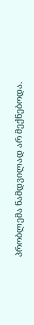პრობლემა ნამდვილად არ მექნებოდა.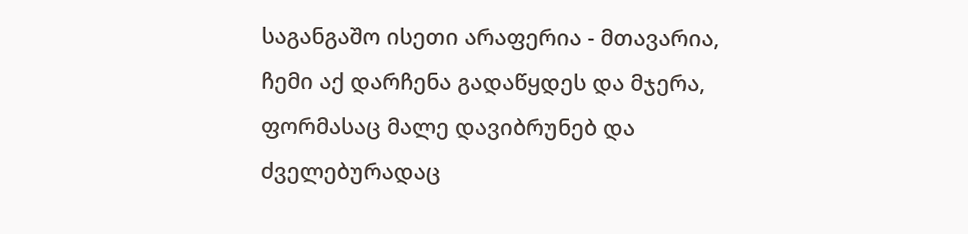საგანგაშო ისეთი არაფერია - მთავარია, ჩემი აქ დარჩენა გადაწყდეს და მჯერა, ფორმასაც მალე დავიბრუნებ და ძველებურადაც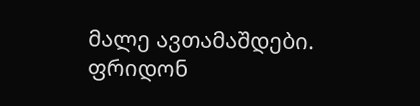მალე ავთამაშდები.
ფრიდონ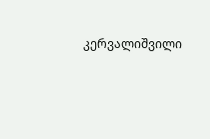კერვალიშვილი